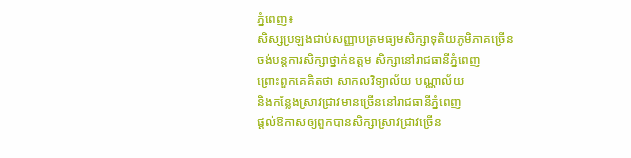ភ្នំពេញ៖
សិស្សប្រឡងជាប់សញ្ញាបត្រមធ្យមសិក្សាទុតិយភូមិភាគច្រើន
ចង់បន្តការសិក្សាថ្នាក់ឧត្តម សិក្សានៅរាជធានីភ្នំពេញ
ព្រោះពួកគេគិតថា សាកលវិទ្យាល័យ បណ្ណាល័យ
និងកន្លែងស្រាវជ្រាវមានច្រើននៅរាជធានីភ្នំពេញ
ផ្តល់ឱកាសឲ្យពួកបានសិក្សាស្រាវជ្រាវច្រើន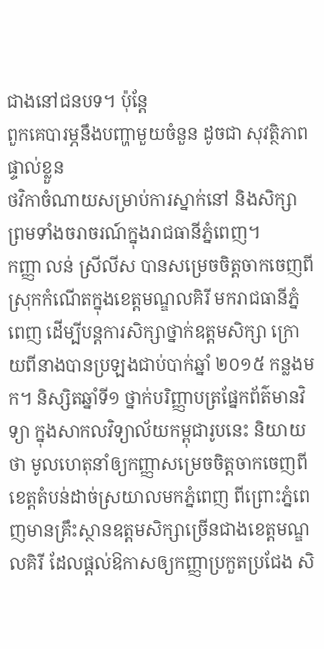ជាងនៅជនបទ។ ប៉ុន្តែ
ពួកគេបារម្ភនឹងបញ្ហាមួយចំនួន ដូចជា សុវត្ថិភាពផ្ទាល់ខ្លួន
ថវិកាចំណាយសម្រាប់ការស្នាក់នៅ និងសិក្សា
ព្រមទាំងចរាចរណ៍ក្នុងរាជធានីភ្នំពេញ។
កញ្ញា លន់ ស្រីលីស បានសម្រេចចិត្តចាកចេញពីស្រុកកំណើតក្នុងខេត្តមណ្ឌលគិរី មករាជធានីភ្នំពេញ ដើម្បីបន្តការសិក្សាថ្នាក់ឧត្តមសិក្សា ក្រោយពីនាងបានប្រឡងជាប់បាក់ឆ្នាំ ២០១៥ កន្លងមក។ និស្សិតឆ្នាំទី១ ថ្នាក់បរិញ្ញាបត្រផ្នែកព័ត៌មានវិទ្យា ក្នុងសាកលវិទ្យាល័យកម្ពុជារូបនេះ និយាយថា មូលហេតុនាំឲ្យកញ្ញាសម្រេចចិត្តចាកចេញពីខេត្តតំបន់ដាច់ស្រយាលមកភ្នំពេញ ពីព្រោះភ្នំពេញមានគ្រឹះស្ថានឧត្តមសិក្សាច្រើនជាងខេត្តមណ្ឌលគិរី ដែលផ្តល់ឱកាសឲ្យកញ្ញាប្រកួតប្រជែង សិ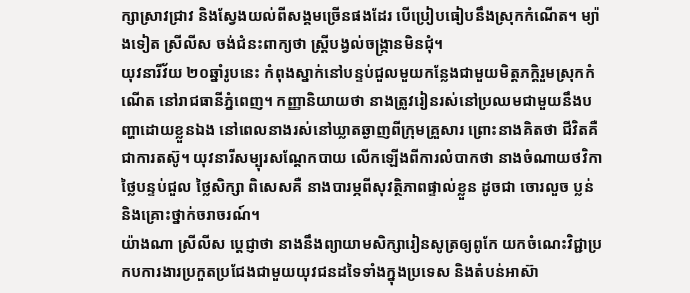ក្សាស្រាវជ្រាវ និងស្វែងយល់ពីសង្គមច្រើនផងដែរ បើប្រៀបធៀបនឹងស្រុកកំណើត។ ម្យ៉ាងទៀត ស្រីលីស ចង់ជំនះពាក្យថា ស្ត្រីបង្វល់ចង្ក្រានមិនជុំ។
យុវនារីវ័យ ២០ឆ្នាំរូបនេះ កំពុងស្នាក់នៅបន្ទប់ជួលមួយកន្លែងជាមួយមិត្តភក្តិរួមស្រុកកំណើត នៅរាជធានីភ្នំពេញ។ កញ្ញានិយាយថា នាងត្រូវរៀនរស់នៅប្រឈមជាមួយនឹងបញ្ហាដោយខ្លួនឯង នៅពេលនាងរស់នៅឃ្លាតឆ្ងាញពីក្រុមគ្រួសារ ព្រោះនាងគិតថា ជីវិតគឺជាការតស៊ូ។ យុវនារីសម្បុរសណ្ដែកបាយ លើកឡើងពីការលំបាកថា នាងចំណាយថវិកាថ្លៃបន្ទប់ជួល ថ្លៃសិក្សា ពិសេសគឺ នាងបារម្ភពីសុវត្ថិភាពផ្ទាល់ខ្លួន ដូចជា ចោរលួច ប្លន់ និងគ្រោះថ្នាក់ចរាចរណ៍។
យ៉ាងណា ស្រីលីស ប្តេជ្ញាថា នាងនឹងព្យាយាមសិក្សារៀនសូត្រឲ្យពូកែ យកចំណេះវិជ្ជាប្រកបការងារប្រកួតប្រជែងជាមួយយុវជនដទៃទាំងក្នុងប្រទេស និងតំបន់អាស៊ា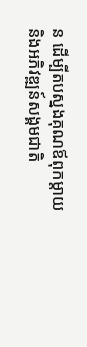ន ដើម្បីតបស្នងគុណឪពុកម្តាយ និងអភិវឌ្ឍន៍សង្គមជាតិ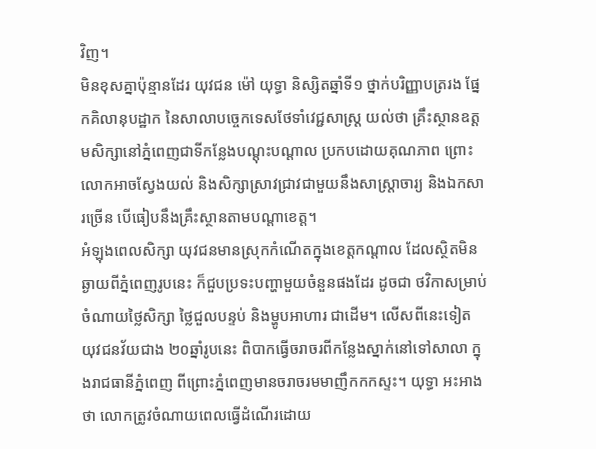វិញ។
មិនខុសគ្នាប៉ុន្មានដែរ យុវជន ម៉ៅ យុទ្ធា និស្សិតឆ្នាំទី១ ថ្នាក់បរិញ្ញាបត្ររង ផ្នែកគិលានុបដ្ឋាក នៃសាលាបច្ចេកទេសថែទាំវេជ្ជសាស្ត្រ យល់ថា គ្រឹះស្ថានឧត្តមសិក្សានៅភ្នំពេញជាទីកន្លែងបណ្តុះបណ្តាល ប្រកបដោយគុណភាព ព្រោះលោកអាចស្វែងយល់ និងសិក្សាស្រាវជ្រាវជាមួយនឹងសាស្ត្រាចារ្យ និងឯកសារច្រើន បើធៀបនឹងគ្រឹះស្ថានតាមបណ្តាខេត្ត។
អំឡុងពេលសិក្សា យុវជនមានស្រុកកំណើតក្នុងខេត្តកណ្តាល ដែលស្ថិតមិនឆ្ងាយពីភ្នំពេញរូបនេះ ក៏ជួបប្រទះបញ្ហាមួយចំនួនផងដែរ ដូចជា ថវិកាសម្រាប់ចំណាយថ្លៃសិក្សា ថ្លៃជួលបន្ទប់ និងម្ហូបអាហារ ជាដើម។ លើសពីនេះទៀត យុវជនវ័យជាង ២០ឆ្នាំរូបនេះ ពិបាកធ្វើចរាចរពីកន្លែងស្នាក់នៅទៅសាលា ក្នុងរាជធានីភ្នំពេញ ពីព្រោះភ្នំពេញមានចរាចរមមាញឹកកកស្ទះ។ យុទ្ធា អះអាងថា លោកត្រូវចំណាយពេលធ្វើដំណើរដោយ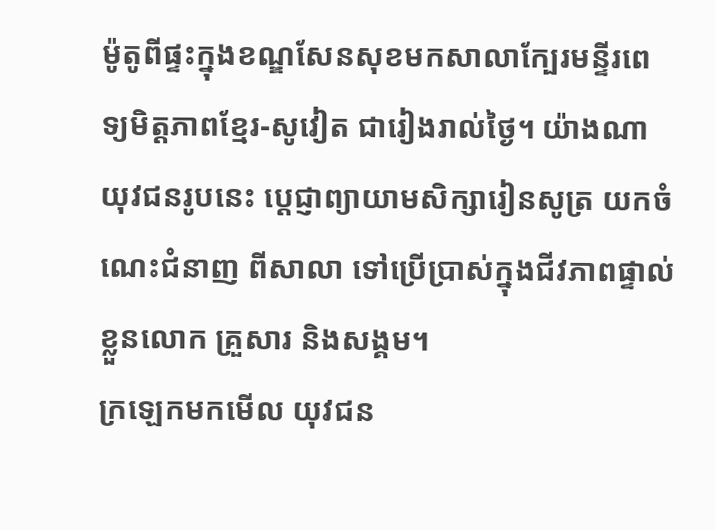ម៉ូតូពីផ្ទះក្នុងខណ្ឌសែនសុខមកសាលាក្បែរមន្ទីរពេទ្យមិត្តភាពខ្មែរ-សូវៀត ជារៀងរាល់ថ្ងៃ។ យ៉ាងណា យុវជនរូបនេះ ប្តេជ្ញាព្យាយាមសិក្សារៀនសូត្រ យកចំណេះជំនាញ ពីសាលា ទៅប្រើប្រាស់ក្នុងជីវភាពផ្ទាល់ខ្លួនលោក គ្រួសារ និងសង្គម។
ក្រឡេកមកមើល យុវជន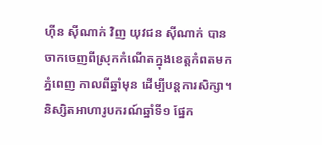ហ៊ីន ស៊ីណាក់ វិញ យុវជន ស៊ីណាក់ បានចាកចេញពីស្រុកកំណើតក្នុងខេត្តកំពតមកភ្នំពេញ កាលពីឆ្នាំមុន ដើម្បីបន្តការសិក្សា។ និស្សិតអាហារូបករណ៍ឆ្នាំទី១ ផ្នែក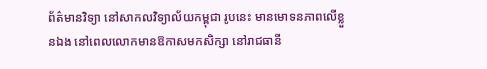ព័ត៌មានវិទ្យា នៅសាកលវិទ្យាល័យកម្ពុជា រូបនេះ មានមោទនភាពលើខ្លួនឯង នៅពេលលោកមានឱកាសមកសិក្សា នៅរាជធានី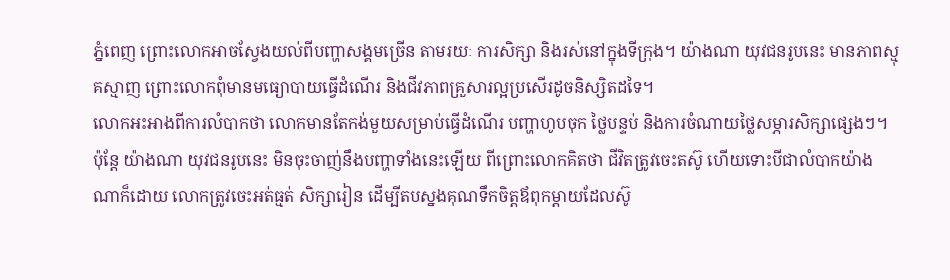ភ្នំពេញ ព្រោះលោកអាចស្វែងយល់ពីបញ្ហាសង្គមច្រើន តាមរយៈ ការសិក្សា និងរស់នៅក្នុងទីក្រុង។ យ៉ាងណា យុវជនរូបនេះ មានភាពស្មុគស្មាញ ព្រោះលោកពុំមានមធ្យោបាយធ្វើដំណើរ និងជីវភាពគ្រួសារល្អប្រសើរដូចនិស្សិតដទៃ។
លោកអះអាងពីការលំបាកថា លោកមានតែកង់មួយសម្រាប់ធ្វើដំណើរ បញ្ហាហូបចុក ថ្លៃបន្ទប់ និងការចំណាយថ្លៃសម្ភារសិក្សាផ្សេងៗ។ ប៉ុន្តែ យ៉ាងណា យុវជនរូបនេះ មិនចុះចាញ់នឹងបញ្ហាទាំងនេះឡើយ ពីព្រោះលោកគិតថា ជីវិតត្រូវចេះតស៊ូ ហើយទោះបីជាលំបាកយ៉ាងណាក៏ដោយ លោកត្រូវចេះអត់ធ្មត់ សិក្សារៀន ដើម្បីតបស្នងគុណទឹកចិត្តឪពុកម្ដាយដែលស៊ូ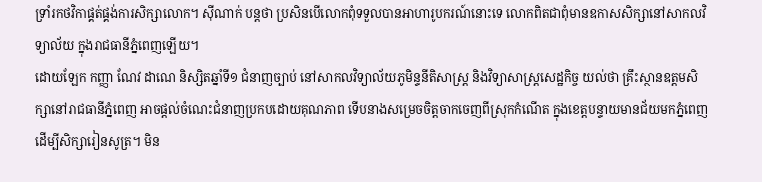ទ្រាំរកថវិកាផ្គត់ផ្គង់ការសិក្សាលោក។ ស៊ីណាក់ បន្តថា ប្រសិនបើលោកពុំទទួលបានអាហារូបករណ៍នោះទេ លោកពិតជាពុំមានឧកាសសិក្សានៅសាកលវិទ្យាល័យ ក្នុងរាជធានីភ្នំពេញឡើយ។
ដោយឡែក កញ្ញា ណែវ ដាណេ និស្សិតឆ្នាំទី១ ជំនាញច្បាប់ នៅសាកលវិទ្យាល័យភូមិន្ទនីតិសាស្ត្រ និងវិទ្យាសាស្ត្រសេដ្ឋកិច្ច យល់ថា គ្រឹះស្ថានឧត្តមសិក្សានៅរាជធានីភ្នំពេញ អាចផ្តល់ចំណេះជំនាញប្រកបដោយគុណភាព ទើបនាងសម្រេចចិត្តចាកចេញពីស្រុកកំណើត ក្នុងខេត្តបន្ទាយមានជ័យមកភ្នំពេញ ដើម្បីសិក្សារៀនសូត្រ។ មិន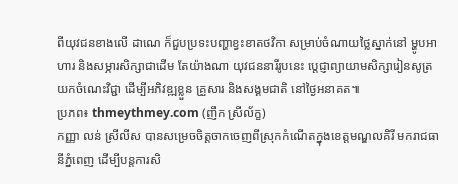ពីយុវជនខាងលើ ដាណេ ក៏ជួបប្រទះបញ្ហាខ្វះខាតថវិកា សម្រាប់ចំណាយថ្លៃស្នាក់នៅ ម្ហូបអាហារ និងសម្ភារសិក្សាជាដើម តែយ៉ាងណា យុវជននារីរូបនេះ ប្តេជ្ញាព្យាយាមសិក្សារៀនសូត្រ យកចំណេះវិជ្ជា ដើម្បីអភិវឌ្ឍខ្លួន គ្រួសារ និងសង្គមជាតិ នៅថ្ងៃអនាគត៕
ប្រភព៖ thmeythmey.com (ញឹក ស្រីល័ក្ខ)
កញ្ញា លន់ ស្រីលីស បានសម្រេចចិត្តចាកចេញពីស្រុកកំណើតក្នុងខេត្តមណ្ឌលគិរី មករាជធានីភ្នំពេញ ដើម្បីបន្តការសិ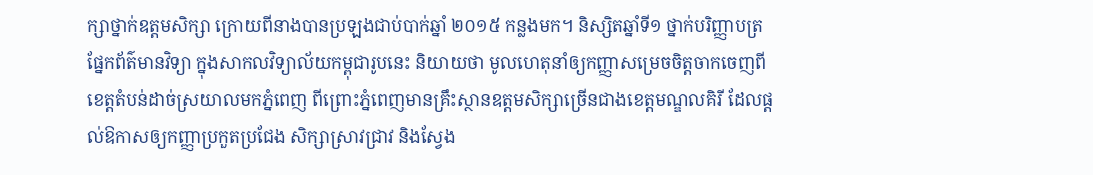ក្សាថ្នាក់ឧត្តមសិក្សា ក្រោយពីនាងបានប្រឡងជាប់បាក់ឆ្នាំ ២០១៥ កន្លងមក។ និស្សិតឆ្នាំទី១ ថ្នាក់បរិញ្ញាបត្រផ្នែកព័ត៌មានវិទ្យា ក្នុងសាកលវិទ្យាល័យកម្ពុជារូបនេះ និយាយថា មូលហេតុនាំឲ្យកញ្ញាសម្រេចចិត្តចាកចេញពីខេត្តតំបន់ដាច់ស្រយាលមកភ្នំពេញ ពីព្រោះភ្នំពេញមានគ្រឹះស្ថានឧត្តមសិក្សាច្រើនជាងខេត្តមណ្ឌលគិរី ដែលផ្តល់ឱកាសឲ្យកញ្ញាប្រកួតប្រជែង សិក្សាស្រាវជ្រាវ និងស្វែង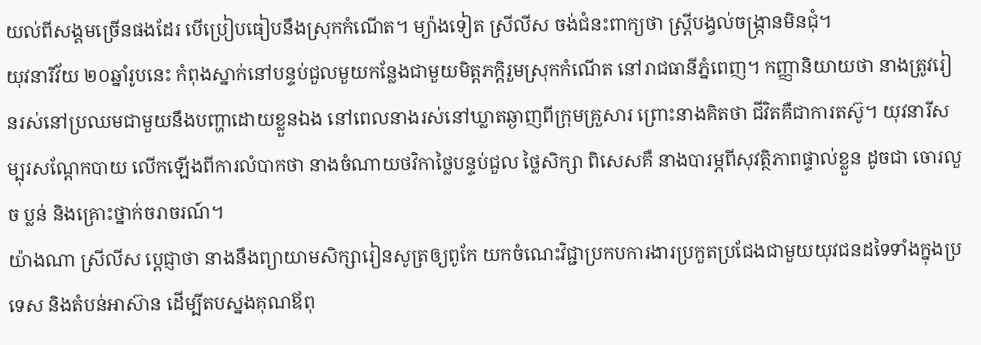យល់ពីសង្គមច្រើនផងដែរ បើប្រៀបធៀបនឹងស្រុកកំណើត។ ម្យ៉ាងទៀត ស្រីលីស ចង់ជំនះពាក្យថា ស្ត្រីបង្វល់ចង្ក្រានមិនជុំ។
យុវនារីវ័យ ២០ឆ្នាំរូបនេះ កំពុងស្នាក់នៅបន្ទប់ជួលមួយកន្លែងជាមួយមិត្តភក្តិរួមស្រុកកំណើត នៅរាជធានីភ្នំពេញ។ កញ្ញានិយាយថា នាងត្រូវរៀនរស់នៅប្រឈមជាមួយនឹងបញ្ហាដោយខ្លួនឯង នៅពេលនាងរស់នៅឃ្លាតឆ្ងាញពីក្រុមគ្រួសារ ព្រោះនាងគិតថា ជីវិតគឺជាការតស៊ូ។ យុវនារីសម្បុរសណ្ដែកបាយ លើកឡើងពីការលំបាកថា នាងចំណាយថវិកាថ្លៃបន្ទប់ជួល ថ្លៃសិក្សា ពិសេសគឺ នាងបារម្ភពីសុវត្ថិភាពផ្ទាល់ខ្លួន ដូចជា ចោរលួច ប្លន់ និងគ្រោះថ្នាក់ចរាចរណ៍។
យ៉ាងណា ស្រីលីស ប្តេជ្ញាថា នាងនឹងព្យាយាមសិក្សារៀនសូត្រឲ្យពូកែ យកចំណេះវិជ្ជាប្រកបការងារប្រកួតប្រជែងជាមួយយុវជនដទៃទាំងក្នុងប្រទេស និងតំបន់អាស៊ាន ដើម្បីតបស្នងគុណឪពុ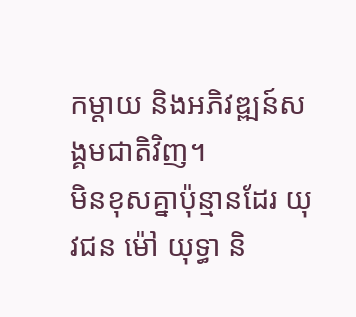កម្តាយ និងអភិវឌ្ឍន៍សង្គមជាតិវិញ។
មិនខុសគ្នាប៉ុន្មានដែរ យុវជន ម៉ៅ យុទ្ធា និ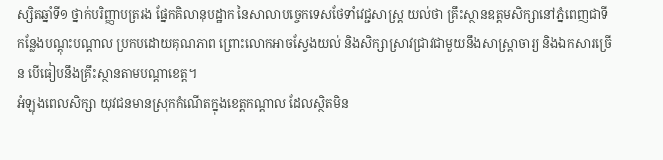ស្សិតឆ្នាំទី១ ថ្នាក់បរិញ្ញាបត្ររង ផ្នែកគិលានុបដ្ឋាក នៃសាលាបច្ចេកទេសថែទាំវេជ្ជសាស្ត្រ យល់ថា គ្រឹះស្ថានឧត្តមសិក្សានៅភ្នំពេញជាទីកន្លែងបណ្តុះបណ្តាល ប្រកបដោយគុណភាព ព្រោះលោកអាចស្វែងយល់ និងសិក្សាស្រាវជ្រាវជាមួយនឹងសាស្ត្រាចារ្យ និងឯកសារច្រើន បើធៀបនឹងគ្រឹះស្ថានតាមបណ្តាខេត្ត។
អំឡុងពេលសិក្សា យុវជនមានស្រុកកំណើតក្នុងខេត្តកណ្តាល ដែលស្ថិតមិន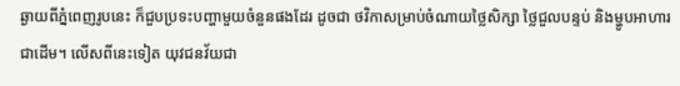ឆ្ងាយពីភ្នំពេញរូបនេះ ក៏ជួបប្រទះបញ្ហាមួយចំនួនផងដែរ ដូចជា ថវិកាសម្រាប់ចំណាយថ្លៃសិក្សា ថ្លៃជួលបន្ទប់ និងម្ហូបអាហារ ជាដើម។ លើសពីនេះទៀត យុវជនវ័យជា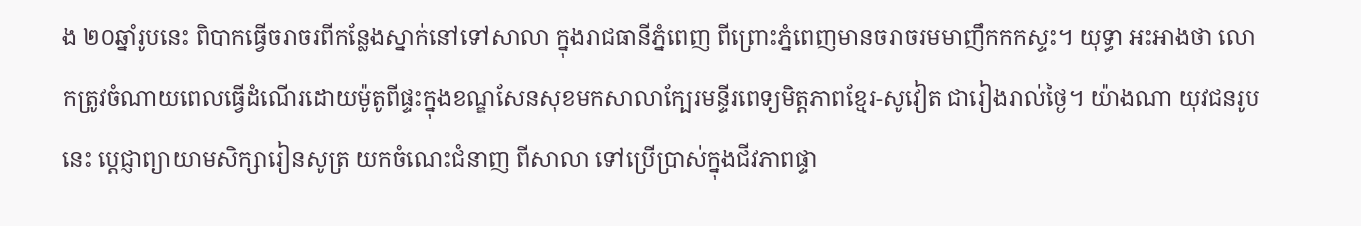ង ២០ឆ្នាំរូបនេះ ពិបាកធ្វើចរាចរពីកន្លែងស្នាក់នៅទៅសាលា ក្នុងរាជធានីភ្នំពេញ ពីព្រោះភ្នំពេញមានចរាចរមមាញឹកកកស្ទះ។ យុទ្ធា អះអាងថា លោកត្រូវចំណាយពេលធ្វើដំណើរដោយម៉ូតូពីផ្ទះក្នុងខណ្ឌសែនសុខមកសាលាក្បែរមន្ទីរពេទ្យមិត្តភាពខ្មែរ-សូវៀត ជារៀងរាល់ថ្ងៃ។ យ៉ាងណា យុវជនរូបនេះ ប្តេជ្ញាព្យាយាមសិក្សារៀនសូត្រ យកចំណេះជំនាញ ពីសាលា ទៅប្រើប្រាស់ក្នុងជីវភាពផ្ទា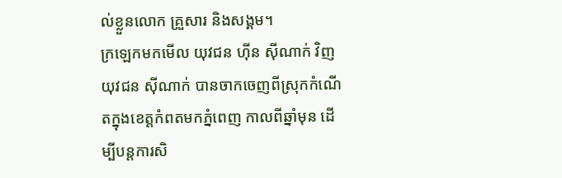ល់ខ្លួនលោក គ្រួសារ និងសង្គម។
ក្រឡេកមកមើល យុវជន ហ៊ីន ស៊ីណាក់ វិញ យុវជន ស៊ីណាក់ បានចាកចេញពីស្រុកកំណើតក្នុងខេត្តកំពតមកភ្នំពេញ កាលពីឆ្នាំមុន ដើម្បីបន្តការសិ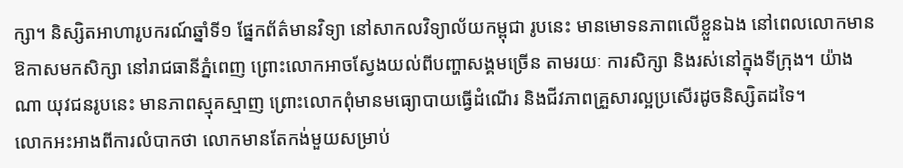ក្សា។ និស្សិតអាហារូបករណ៍ឆ្នាំទី១ ផ្នែកព័ត៌មានវិទ្យា នៅសាកលវិទ្យាល័យកម្ពុជា រូបនេះ មានមោទនភាពលើខ្លួនឯង នៅពេលលោកមានឱកាសមកសិក្សា នៅរាជធានីភ្នំពេញ ព្រោះលោកអាចស្វែងយល់ពីបញ្ហាសង្គមច្រើន តាមរយៈ ការសិក្សា និងរស់នៅក្នុងទីក្រុង។ យ៉ាងណា យុវជនរូបនេះ មានភាពស្មុគស្មាញ ព្រោះលោកពុំមានមធ្យោបាយធ្វើដំណើរ និងជីវភាពគ្រួសារល្អប្រសើរដូចនិស្សិតដទៃ។
លោកអះអាងពីការលំបាកថា លោកមានតែកង់មួយសម្រាប់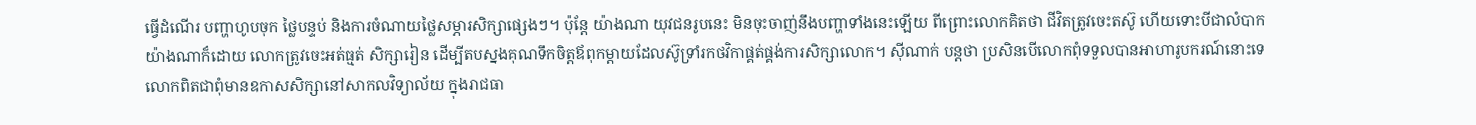ធ្វើដំណើរ បញ្ហាហូបចុក ថ្លៃបន្ទប់ និងការចំណាយថ្លៃសម្ភារសិក្សាផ្សេងៗ។ ប៉ុន្តែ យ៉ាងណា យុវជនរូបនេះ មិនចុះចាញ់នឹងបញ្ហាទាំងនេះឡើយ ពីព្រោះលោកគិតថា ជីវិតត្រូវចេះតស៊ូ ហើយទោះបីជាលំបាកយ៉ាងណាក៏ដោយ លោកត្រូវចេះអត់ធ្មត់ សិក្សារៀន ដើម្បីតបស្នងគុណទឹកចិត្តឪពុកម្ដាយដែលស៊ូទ្រាំរកថវិកាផ្គត់ផ្គង់ការសិក្សាលោក។ ស៊ីណាក់ បន្តថា ប្រសិនបើលោកពុំទទួលបានអាហារូបករណ៍នោះទេ លោកពិតជាពុំមានឧកាសសិក្សានៅសាកលវិទ្យាល័យ ក្នុងរាជធា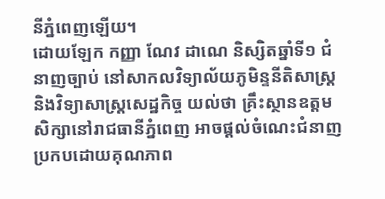នីភ្នំពេញឡើយ។
ដោយឡែក កញ្ញា ណែវ ដាណេ និស្សិតឆ្នាំទី១ ជំនាញច្បាប់ នៅសាកលវិទ្យាល័យភូមិន្ទនីតិសាស្ត្រ និងវិទ្យាសាស្ត្រសេដ្ឋកិច្ច យល់ថា គ្រឹះស្ថានឧត្តមសិក្សានៅរាជធានីភ្នំពេញ អាចផ្តល់ចំណេះជំនាញប្រកបដោយគុណភាព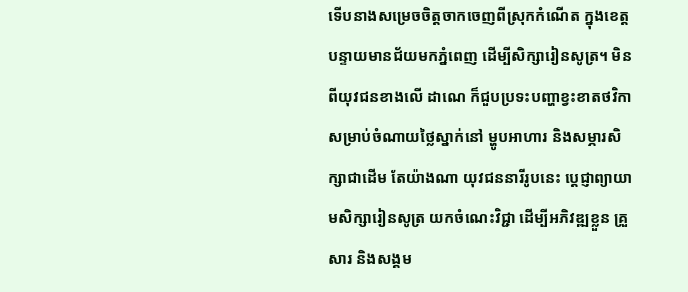ទើបនាងសម្រេចចិត្តចាកចេញពីស្រុកកំណើត ក្នុងខេត្តបន្ទាយមានជ័យមកភ្នំពេញ ដើម្បីសិក្សារៀនសូត្រ។ មិនពីយុវជនខាងលើ ដាណេ ក៏ជួបប្រទះបញ្ហាខ្វះខាតថវិកា សម្រាប់ចំណាយថ្លៃស្នាក់នៅ ម្ហូបអាហារ និងសម្ភារសិក្សាជាដើម តែយ៉ាងណា យុវជននារីរូបនេះ ប្តេជ្ញាព្យាយាមសិក្សារៀនសូត្រ យកចំណេះវិជ្ជា ដើម្បីអភិវឌ្ឍខ្លួន គ្រួសារ និងសង្គម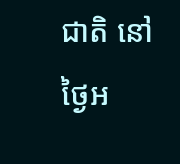ជាតិ នៅថ្ងៃអ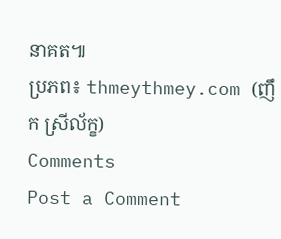នាគត៕
ប្រភព៖ thmeythmey.com (ញឹក ស្រីល័ក្ខ)
Comments
Post a Comment